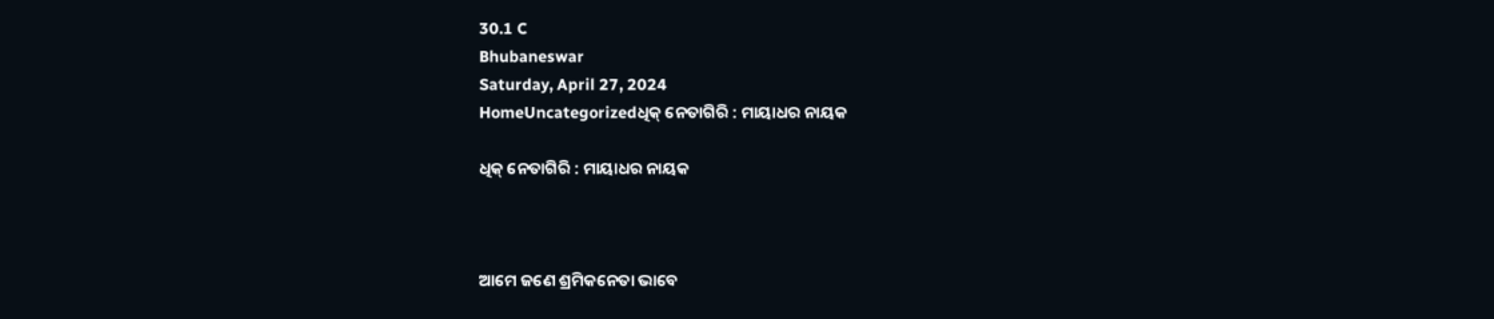30.1 C
Bhubaneswar
Saturday, April 27, 2024
HomeUncategorizedଧିକ୍ ନେତାଗିରି : ମାୟାଧର ନାୟକ

ଧିକ୍ ନେତାଗିରି : ମାୟାଧର ନାୟକ



ଆମେ ଜଣେ ଶ୍ରମିକନେତା ଭାବେ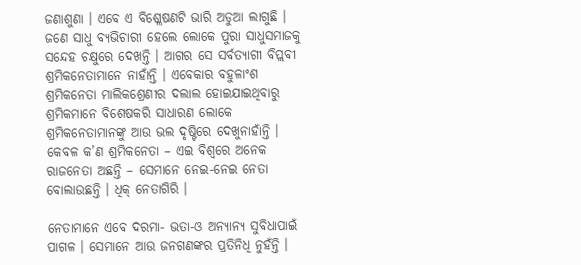ଜଣାଶୁଣା । ଏବେ ଏ ବିଶ୍ଲେଷଣଟି ଭାରି ଅଡୁଆ ଲାଗୁଛି । ଜଣେ ସାଧୁ ବ୍ୟଭିଚାରୀ ହେଲେ ଲୋକେ ପୁରା ସାଧୁସମାଜକୁ ସନ୍ଦେହ ଚକ୍ଷୁରେ ଦେଖନ୍ତି । ଆଗର ସେ ସର୍ବତ୍ୟାଗୀ ବିପ୍ଲବୀ ଶ୍ରମିକନେତାମାନେ ନାହାଁନ୍ତି । ଏବେକାର ବହୁଳାଂଶ ଶ୍ରମିକନେତା ମାଲିକଶ୍ରେଣୀର ଦଲାଲ ହୋଇଯାଇଥିବାରୁ ଶ୍ରମିକମାନେ ବିଶେଷକରି ସାଧାରଣ ଲୋକେ ଶ୍ରମିକନେତାମାନଙ୍କୁ ଆଉ ଭଲ ଦୃଷ୍ଟିରେ ଦେଖୁନାହାଁନ୍ତି । କେବଳ କ’ଣ ଶ୍ରମିକନେତା – ଏଇ ବିଶ୍ୱରେ ଅନେକ ରାଜନେତା ଅଛନ୍ତି – ସେମାନେ ନେଇ-ନେଇ ନେତା ବୋଲାଉଛନ୍ତି । ଧିକ୍ ନେତାଗିରି ।

ନେତାମାନେ ଏବେ ଦରମା- ଭତା-ଓ ଅନ୍ୟାନ୍ୟ ସୁବିଧାପାଇଁ ପାଗଳ । ସେମାନେ ଆଉ ଜନଗଣଙ୍କର ପ୍ରତିନିଧି ନୁହଁନ୍ତି ।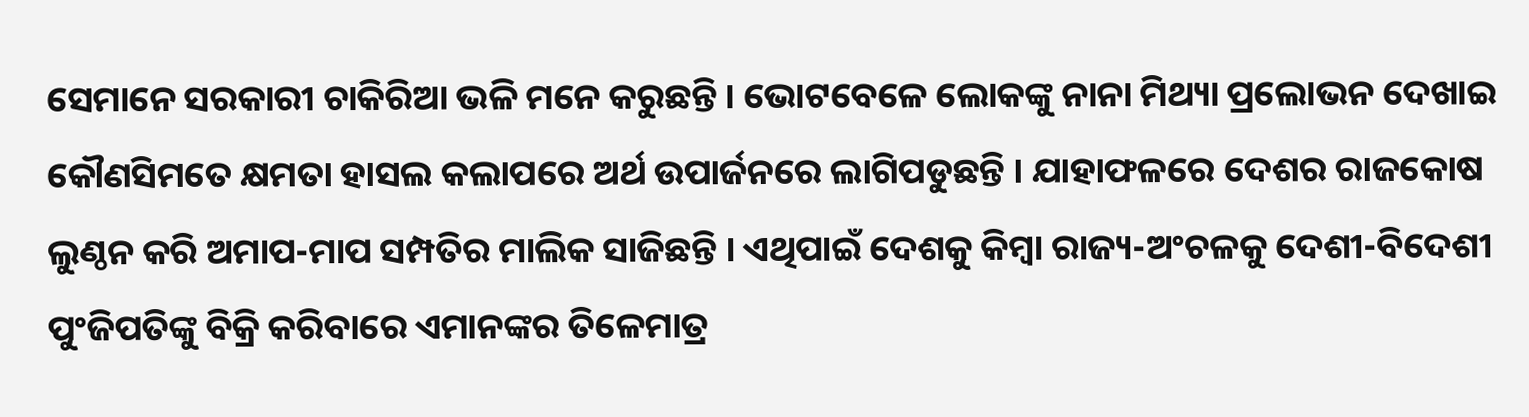ସେମାନେ ସରକାରୀ ଚାକିରିଆ ଭଳି ମନେ କରୁଛନ୍ତି । ଭୋଟବେଳେ ଲୋକଙ୍କୁ ନାନା ମିଥ୍ୟା ପ୍ରଲୋଭନ ଦେଖାଇ କୌଣସିମତେ କ୍ଷମତା ହାସଲ କଲାପରେ ଅର୍ଥ ଉପାର୍ଜନରେ ଲାଗିପଡୁଛନ୍ତି । ଯାହାଫଳରେ ଦେଶର ରାଜକୋଷ ଲୁଣ୍ଠନ କରି ଅମାପ-ମାପ ସମ୍ପତିର ମାଲିକ ସାଜିଛନ୍ତି । ଏଥିପାଇଁ ଦେଶକୁ କିମ୍ବା ରାଜ୍ୟ-ଅଂଚଳକୁ ଦେଶୀ-ବିଦେଶୀ ପୁଂଜିପତିଙ୍କୁ ବିକ୍ରି କରିବାରେ ଏମାନଙ୍କର ତିଳେମାତ୍ର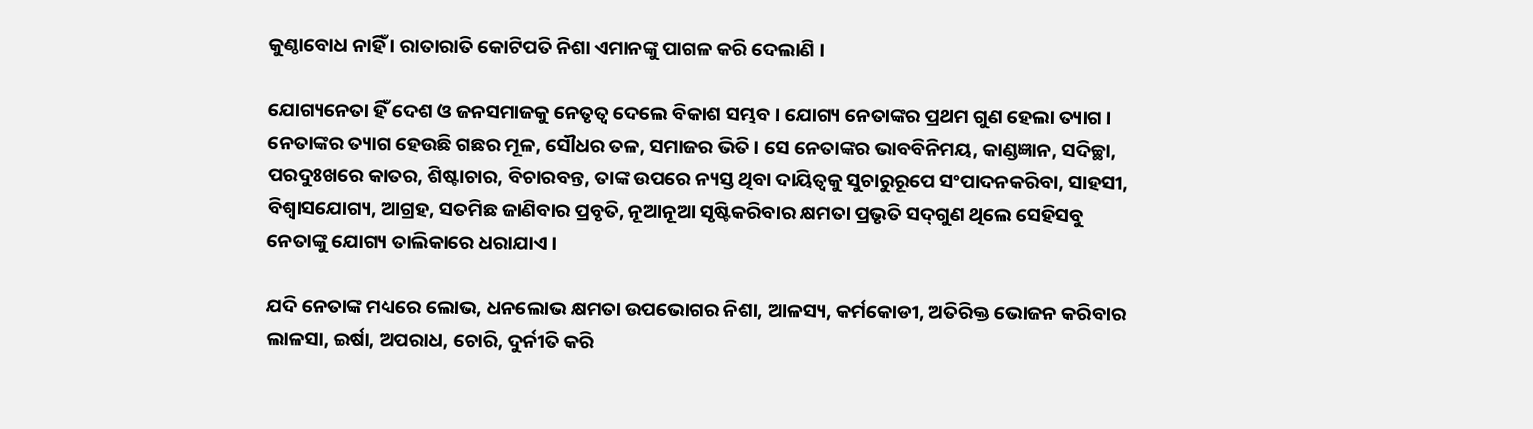କୁଣ୍ଠାବୋଧ ନାହିଁ । ରାତାରାତି କୋଟିପତି ନିଶା ଏମାନଙ୍କୁ ପାଗଳ କରି ଦେଲାଣି ।

ଯୋଗ୍ୟନେତା ହିଁ ଦେଶ ଓ ଜନସମାଜକୁ ନେତୃତ୍ୱ ଦେଲେ ବିକାଶ ସମ୍ଭବ । ଯୋଗ୍ୟ ନେତାଙ୍କର ପ୍ରଥମ ଗୁଣ ହେଲା ତ୍ୟାଗ । ନେତାଙ୍କର ତ୍ୟାଗ ହେଉଛି ଗଛର ମୂଳ, ସୌଧର ତଳ, ସମାଜର ଭିତି । ସେ ନେତାଙ୍କର ଭାବବିନିମୟ, କାଣ୍ଡଜ୍ଞାନ, ସଦିଚ୍ଛା, ପରଦୁଃଖରେ କାତର, ଶିଷ୍ଟାଚାର, ବିଚାରବନ୍ତ, ତାଙ୍କ ଉପରେ ନ୍ୟସ୍ତ ଥିବା ଦାୟିତ୍ୱକୁ ସୁଚାରୁରୂପେ ସଂପାଦନକରିବା, ସାହସୀ, ବିଶ୍ୱାସଯୋଗ୍ୟ, ଆଗ୍ରହ, ସତମିଛ ଜାଣିବାର ପ୍ରବୃତି, ନୂଆନୂଆ ସୃଷ୍ଟିକରିବାର କ୍ଷମତା ପ୍ରଭୃତି ସଦ୍‌ଗୁଣ ଥିଲେ ସେହିସବୁ ନେତାଙ୍କୁ ଯୋଗ୍ୟ ତାଲିକାରେ ଧରାଯାଏ ।

ଯଦି ନେତାଙ୍କ ମଧ୍ୟରେ ଲୋଭ, ଧନଲୋଭ କ୍ଷମତା ଉପଭୋଗର ନିଶା, ଆଳସ୍ୟ, କର୍ମକୋଡୀ, ଅତିରିକ୍ତ ଭୋଜନ କରିବାର ଲାଳସା, ଇର୍ଷା, ଅପରାଧ, ଚୋରି, ଦୁର୍ନୀତି କରି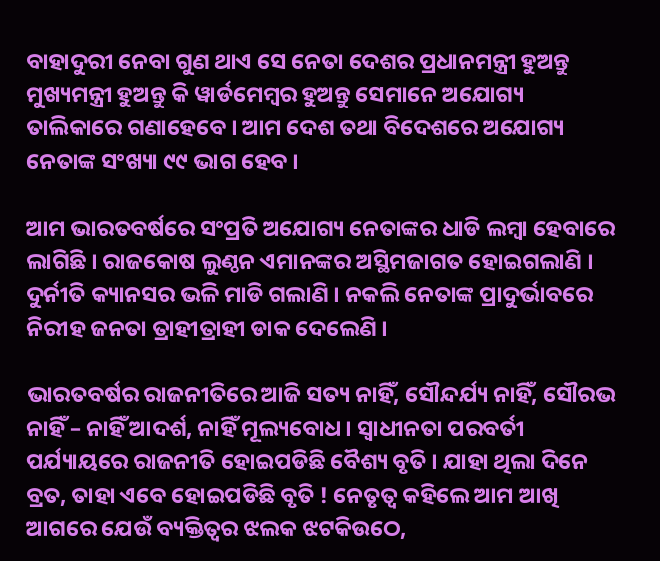ବାହାଦୁରୀ ନେବା ଗୁଣ ଥାଏ ସେ ନେତା ଦେଶର ପ୍ରଧାନମନ୍ତ୍ରୀ ହୁଅନ୍ତୁ ମୁଖ୍ୟମନ୍ତ୍ରୀ ହୁଅନ୍ତୁ କି ୱାର୍ଡମେମ୍ବର ହୁଅନ୍ତୁ ସେମାନେ ଅଯୋଗ୍ୟ ତାଲିକାରେ ଗଣାହେବେ । ଆମ ଦେଶ ତଥା ବିଦେଶରେ ଅଯୋଗ୍ୟ ନେତାଙ୍କ ସଂଖ୍ୟା ୯୯ ଭାଗ ହେବ ।

ଆମ ଭାରତବର୍ଷରେ ସଂପ୍ରତି ଅଯୋଗ୍ୟ ନେତାଙ୍କର ଧାଡି ଲମ୍ବା ହେବାରେ ଲାଗିଛି । ରାଜକୋଷ ଲୁଣ୍ଠନ ଏମାନଙ୍କର ଅସ୍ଥିମଜାଗତ ହୋଇଗଲାଣି । ଦୁର୍ନୀତି କ୍ୟାନସର ଭଳି ମାଡି ଗଲାଣି । ନକଲି ନେତାଙ୍କ ପ୍ରାଦୁର୍ଭାବରେ ନିରୀହ ଜନତା ତ୍ରାହୀତ୍ରାହୀ ଡାକ ଦେଲେଣି ।

ଭାରତବର୍ଷର ରାଜନୀତିରେ ଆଜି ସତ୍ୟ ନାହିଁ, ସୌନ୍ଦର୍ଯ୍ୟ ନାହିଁ, ସୌରଭ ନାହିଁ – ନାହିଁ ଆଦର୍ଶ, ନାହିଁ ମୂଲ୍ୟବୋଧ । ସ୍ୱାଧୀନତା ପରବର୍ତୀ ପର୍ଯ୍ୟାୟରେ ରାଜନୀତି ହୋଇପଡିଛି ବୈଶ୍ୟ ବୃତି । ଯାହା ଥିଲା ଦିନେ ବ୍ରତ, ତାହା ଏବେ ହୋଇପଡିଛି ବୃତି ! ନେତୃତ୍ୱ କହିଲେ ଆମ ଆଖି ଆଗରେ ଯେଉଁ ବ୍ୟକ୍ତିତ୍ୱର ଝଲକ ଝଟକିଉଠେ,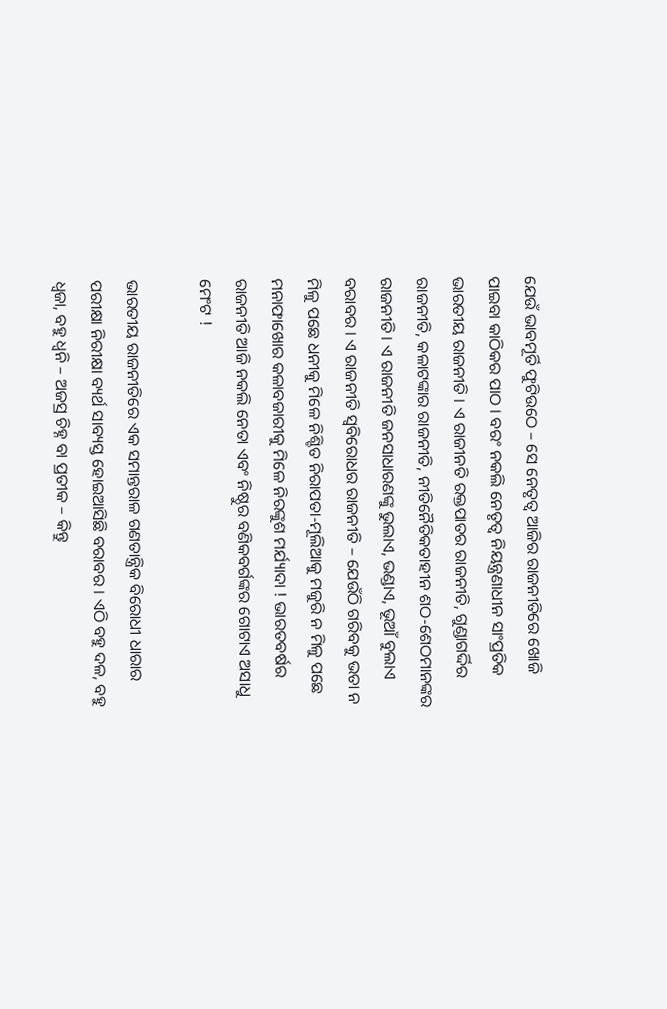ଯେଉଁ ଭାବମୂର୍ତି ଫୁଟିଉଠେ – ସେ ନେତୃତ୍ୱ ଆଜିର ରାଜନୀତିରେ ଖୋଜି ପାଇବା କାଠିକର ପାଠ । ବରଂ ନକଲି ନେତୃତ୍ୱ ନିୟନ୍ତ୍ରଣାଧୀନ ସାଂପ୍ରତିକ ଭାରତୀୟ ରାଜନୀତି । ଏ ରାଜୀନତି ରକ୍ତପାତର ରାଜନୀତି, ଗୁଣ୍ଡାଗର୍ଦ୍ଦିର ରାଜନୀତି, କଳାଟଙ୍କାର ରାଜନୀତି, ନୀତିନୈତିକତାହୀନ ଶଠ-ଶେଠମାନଙ୍କର ରାଜନୀତି । ଏ ରାଜନୀତି ଜନସାଧାରଣଙ୍କୁ ଭୁଲାଏ, ଭଣ୍ଡାଏ, ଭୂଆଁ ବୁଲାଏ ବରାବର । ଏ ରାଜନୀତି ସ୍ୱବିରୋଧର ରାଜନୀତି – ଯେଉଁଠି ଗରିବକୁ ଭତା ନ ମିଳୁ ପଛେ ଧନୀକୁ ମିଳେ ନିଶ୍ଚିତ ନିରାପତା-ମୂଲିଆକୁ ମଜୁରି ନ ମିଳୁ ପଛେ ମନାଫାଖୋର କଳାବଜାରୀକୁ ମିଳେ ନିରଙ୍କୁଶ ମର୍ଯ୍ୟାଦା ! ଭାରତବର୍ଷର ରାଜନୀତି ଆଜି ନକଲି ନେତା ଏବଂ ନିଷ୍ଠୁର ବଣିକବର୍ଗଙ୍କର ଗୋଟାଏ ଅସାଧୁ ମେଂଟ !

ଭାରତୀୟ ରାଜନୀତିରେ ଏକ ସମାନ୍ତରାଳ ଗଣତାନ୍ତ୍ରିକ ବିରୋଧୀ ଧାରାର ପରୀକ୍ଷା ନିରୀକ୍ଷା ବ୍ୟର୍ଥ ସାବ୍ୟସ୍ତ ହୋଇଆସିଛି ବରାବର । ଏଠି ବହୁ ଦଳ, ବହୁ ଧ୍ୱଜା, ବହୁ ଧ୍ୱନି – ଅଜସ୍ର ଚିହ୍ନ ବା ପ୍ରତୀକ – କିନ୍ତୁ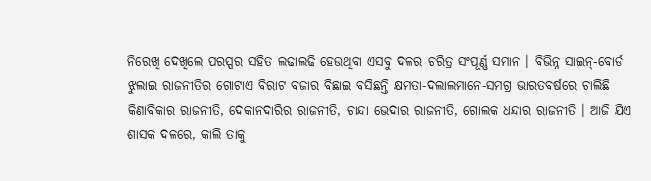ନିରେଖି ଦେଖିଲେ ପରସ୍ପର ସହିତ ଲଢାଲଢି ହେଉଥିବା ଏସବୁ ଦଳର ଚରିତ୍ର ସଂପୂର୍ଣ୍ଣ ସମାନ । ବିଭିନ୍ନ ସାଇନ୍‌-ବୋର୍ଡ ଝୁଲାଇ ରାଜନୀତିର ଗୋଟାଏ ବିରାଟ ବଜାର ବିଛାଇ ବସିଛନ୍ତି କ୍ଷମତା-ଦଲାଲମାନେ-ସମଗ୍ର ଭାରତବର୍ଷରେ ଚାଲିଛି କିଣାବିକାର ରାଜନୀତି, ଦେକାନଦାରିର ରାଜନୀତି, ଚାନ୍ଦା ଭେଦାର ରାଜନୀତି, ଗୋଲକ ଧନ୍ଦାର ରାଜନୀତି । ଆଜି ଯିଏ ଶାସକ ଦଳରେ, କାଲି ତାକୁ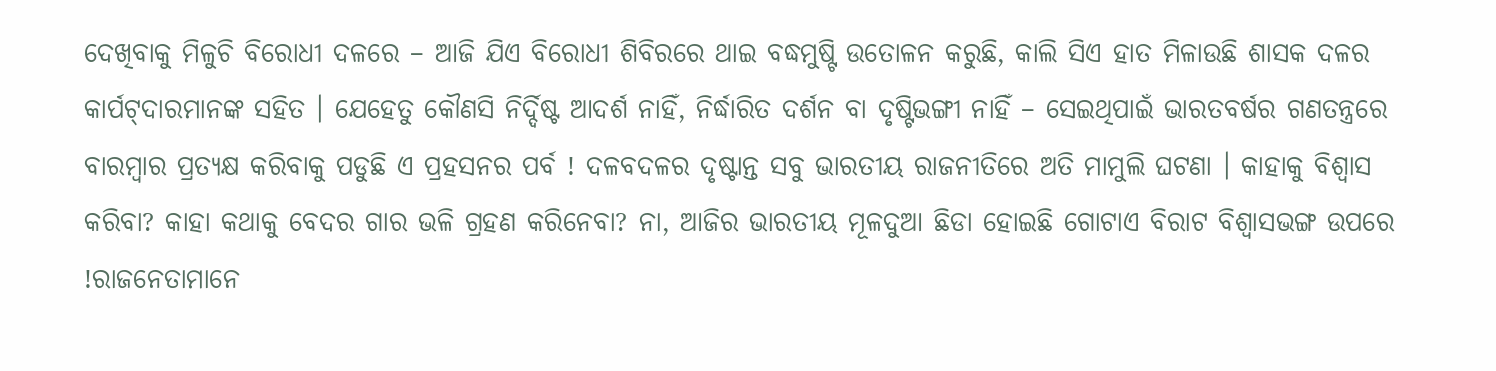ଦେଖିବାକୁ ମିଳୁଚି ବିରୋଧୀ ଦଳରେ – ଆଜି ଯିଏ ବିରୋଧୀ ଶିବିରରେ ଥାଇ ବଦ୍ଧମୁଷ୍ଟି ଉତୋଳନ କରୁଛି, କାଲି ସିଏ ହାତ ମିଳାଉଛି ଶାସକ ଦଳର କାର୍ପଟ୍‌ଦାରମାନଙ୍କ ସହିତ । ଯେହେତୁ କୌଣସି ନିର୍ଦ୍ଦିଷ୍ଟ ଆଦର୍ଶ ନାହିଁ, ନିର୍ଦ୍ଧାରିତ ଦର୍ଶନ ବା ଦୃଷ୍ଟିଭଙ୍ଗୀ ନାହିଁ – ସେଇଥିପାଇଁ ଭାରତବର୍ଷର ଗଣତନ୍ତ୍ରରେ ବାରମ୍ବାର ପ୍ରତ୍ୟକ୍ଷ କରିବାକୁ ପଡୁଛି ଏ ପ୍ରହସନର ପର୍ବ ! ଦଳବଦଳର ଦୃଷ୍ଟାନ୍ତ ସବୁ ଭାରତୀୟ ରାଜନୀତିରେ ଅତି ମାମୁଲି ଘଟଣା । କାହାକୁ ବିଶ୍ୱାସ କରିବା? କାହା କଥାକୁ ବେଦର ଗାର ଭଳି ଗ୍ରହଣ କରିନେବା? ନା, ଆଜିର ଭାରତୀୟ ମୂଳଦୁଆ ଛିଡା ହୋଇଛି ଗୋଟାଏ ବିରାଟ ବିଶ୍ୱାସଭଙ୍ଗ ଉପରେ !ରାଜନେତାମାନେ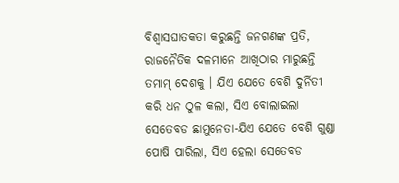ବିଶ୍ୱାସଘାତକତା କରୁଛନ୍ତି ଜନଗଣଙ୍କ ପ୍ରତି, ରାଜନୈତିକ ଦଳମାନେ ଆଖିଠାର ମାରୁଛନ୍ତି ତମାମ୍ ଦେଶକୁ । ଯିଏ ଯେତେ ବେଶି ଦୁର୍ନିତୀ କରି ଧନ ଠୁଳ କଲା, ସିଏ ବୋଲାଇଲା ସେତେବଡ ଛାମୁନେତା-ଯିଏ ଯେତେ ବେଶି ଗୁଣ୍ଡା ପୋଷି ପାରିଲା, ସିଏ ହେଲା ସେତେବଡ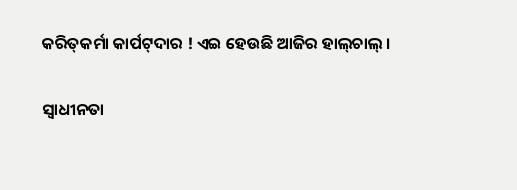କରିତ୍‌କର୍ମା କାର୍ପଟ୍‌ଦାର ! ଏଇ ହେଉଛି ଆଜିର ହାଲ୍‌ଚାଲ୍ ।

ସ୍ୱାଧୀନତା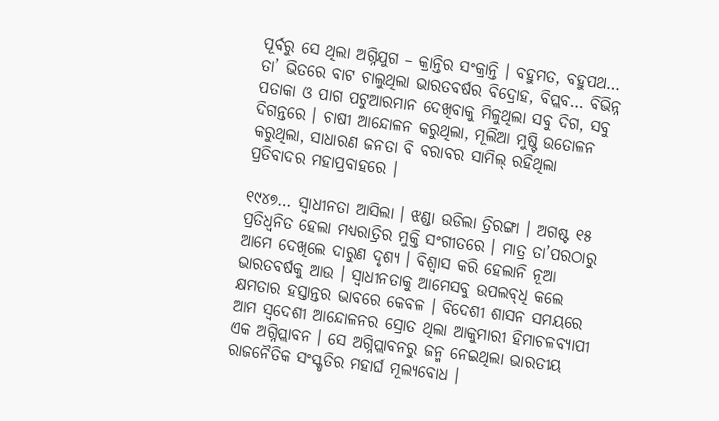ପୂର୍ବରୁ ସେ ଥିଲା ଅଗ୍ନିଯୁଗ – କ୍ରାନ୍ତିର ସଂକ୍ରାନ୍ତି । ବହୁମତ, ବହୁପଥ… ତା’ ଭିତରେ ବାଟ ଚାଲୁଥିଲା ଭାରତବର୍ଷର ବିଦ୍ରୋହ, ବିପ୍ଲବ… ବିଭିନ୍ନ ପତାକା ଓ ପାଗ ପଟୁଆରମାନ ଦେଖିବାକୁ ମିଳୁଥିଲା ସବୁ ଦିଗ, ସବୁ ଦିଗନ୍ତରେ । ଚାଷୀ ଆନ୍ଦୋଳନ କରୁଥିଲା, ମୂଲିଆ ମୁଷ୍ଟି ଉତୋଳନ କରୁଥିଲା, ସାଧାରଣ ଜନତା ବି ବରାବର ସାମିଲ୍ ରହିଥିଲା ପ୍ରତିବାଦର ମହାପ୍ରବାହରେ ।

୧୯୪୭… ସ୍ୱାଧୀନତା ଆସିଲା । ଝଣ୍ଡା ଉଡିଲା ତ୍ରିରଙ୍ଗା । ଅଗଷ୍ଟ ୧୫ ପ୍ରତିଧ୍ୱନିତ ହେଲା ମଧ୍ୟରାତ୍ରିର ମୁକ୍ତି ସଂଗୀତରେ । ମାତ୍ର ତା’ପରଠାରୁ ଆମେ ଦେଖିଲେ ଦାରୁଣ ଦୃଶ୍ୟ । ବିଶ୍ୱାସ କରି ହେଲାନି ନୂଆ ଭାରତବର୍ଷକୁ ଆଉ । ସ୍ୱାଧୀନତାକୁ ଆମେସବୁ ଉପଲବ୍‌ଧି କଲେ କ୍ଷମତାର ହସ୍ତାନ୍ତର ଭାବରେ କେବଳ । ବିଦେଶୀ ଶାସନ ସମୟରେ ଆମ ସ୍ୱଦେଶୀ ଆନ୍ଦୋଳନର ସ୍ରୋତ ଥିଲା ଆକୁମାରୀ ହିମାଚଳବ୍ୟାପୀ ଏକ ଅଗ୍ନିପ୍ଲାବନ । ସେ ଅଗ୍ନିପ୍ଲାବନରୁ ଜନ୍ମ ନେଇଥିଲା ଭାରତୀୟ ରାଜନୈତିକ ସଂସ୍କୃତିର ମହାର୍ଘ ମୂଲ୍ୟବୋଧ ।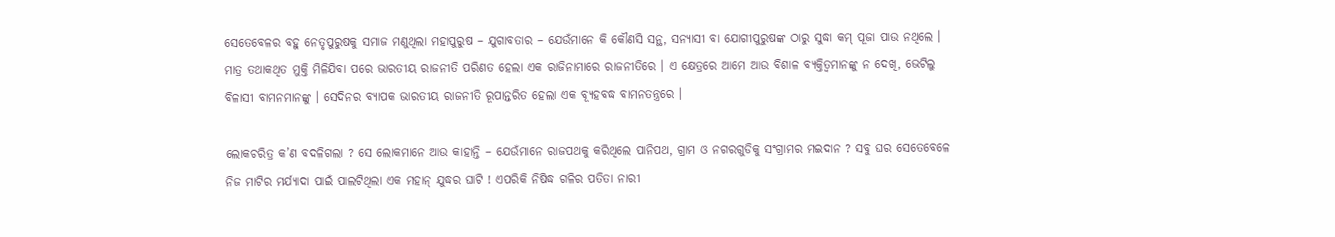ସେତେବେଳର ବହୁ ନେତୃପୁରୁଷକୁ ସମାଜ ମଣୁଥିଲା ମହାପୁରୁଷ – ଯୁଗାବତାର – ଯେଉଁମାନେ କି କୌଣସି ସନ୍ଥ, ସନ୍ୟାସୀ ବା ଯୋଗୀପୁରୁଷଙ୍କ ଠାରୁ ସୁଦ୍ଧା କମ୍ ପୂଜା ପାଉ ନଥିଲେ । ମାତ୍ର ତଥାକଥିତ ମୁକ୍ତି ମିଳିଯିବା ପରେ ଭାରତୀୟ ରାଜନୀତି ପରିଣତ ହେଲା ଏକ ରାଜିନାମାରେ ରାଜନୀତିରେ । ଏ କ୍ଷେତ୍ରରେ ଆମେ ଆଉ ବିଶାଳ ବ୍ୟକ୍ତିତ୍ୱମାନଙ୍କୁ ନ ଦେଖି, ଭେଟିଲୁ ବିଳାସୀ ବାମନମାନଙ୍କୁ । ସେଦିନର ବ୍ୟାପକ ଭାରତୀୟ ରାଜନୀତି ରୂପାନ୍ତରିତ ହେଲା ଏକ ବ୍ୟୂହବଦ୍ଧ ବାମନତନ୍ତ୍ରରେ ।

ଲୋକଚରିତ୍ର କ’ଣ ବଦଳିଗଲା ? ସେ ଲୋକମାନେ ଆଉ କାହାନ୍ତି – ଯେଉଁମାନେ ରାଜପଥକୁ କରିଥିଲେ ପାନିପଥ, ଗ୍ରାମ ଓ ନଗରଗୁଡିକୁ ସଂଗ୍ରାମର ମଇଦାନ ? ସବୁ ଘର ସେତେବେଳେ ନିଜ ମାଟିର ମର୍ଯ୍ୟାଦା ପାଇଁ ପାଲଟିଥିଲା ଏକ ମହାନ୍ ଯୁଦ୍ଧର ଘାଟି ! ଏପରିକି ନିଷିଦ୍ଧ ଗଳିର ପତିତା ନାରୀ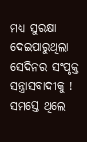ମଧ୍ୟ ସୁରକ୍ଷା ଦେଇପାରୁଥିଲା ସେଦିନର ସଂପୃକ୍ତ ସନ୍ତ୍ରାସବାଦୀକୁ ! ସମସ୍ତେ ଥିଲେ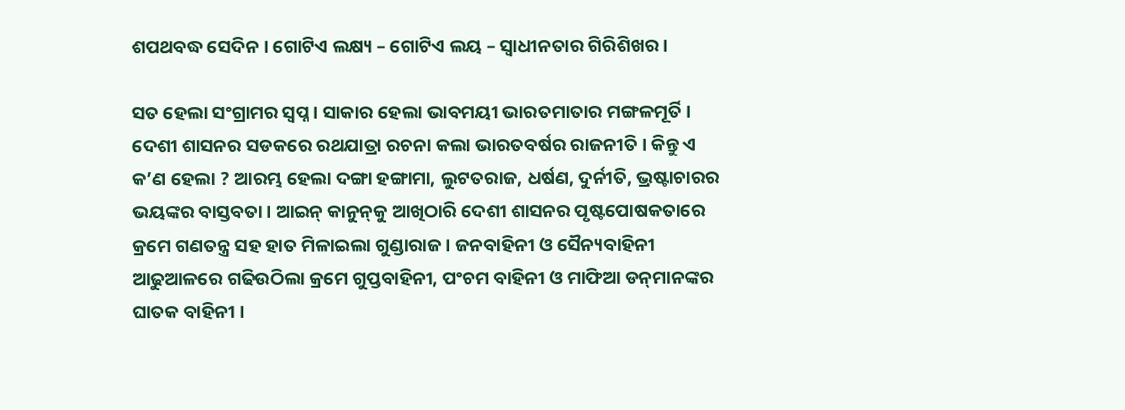ଶପଥବଦ୍ଧ ସେଦିନ । ଗୋଟିଏ ଲକ୍ଷ୍ୟ – ଗୋଟିଏ ଲୟ – ସ୍ୱାଧୀନତାର ଗିରିଶିଖର ।

ସତ ହେଲା ସଂଗ୍ରାମର ସ୍ୱପ୍ନ । ସାକାର ହେଲା ଭାବମୟୀ ଭାରତମାତାର ମଙ୍ଗଳମୂର୍ତି । ଦେଶୀ ଶାସନର ସଡକରେ ରଥଯାତ୍ରା ରଚନା କଲା ଭାରତବର୍ଷର ରାଜନୀତି । କିନ୍ତୁ ଏ କ’ଣ ହେଲା ? ଆରମ୍ଭ ହେଲା ଦଙ୍ଗା ହଙ୍ଗାମା, ଲୁଟତରାଜ, ଧର୍ଷଣ, ଦୁର୍ନୀତି, ଭ୍ରଷ୍ଟାଚାରର ଭୟଙ୍କର ବାସ୍ତବତା । ଆଇନ୍ କାନୁନ୍‌କୁ ଆଖିଠାରି ଦେଶୀ ଶାସନର ପୃଷ୍ଟପୋଷକତାରେ କ୍ରମେ ଗଣତନ୍ତ୍ର ସହ ହାତ ମିଳାଇଲା ଗୁଣ୍ଡାରାଜ । ଜନବାହିନୀ ଓ ସୈନ୍ୟବାହିନୀ ଆଢୁଆଳରେ ଗଢିଉଠିଲା କ୍ରମେ ଗୁପ୍ତବାହିନୀ, ପଂଚମ ବାହିନୀ ଓ ମାଫିଆ ଡନ୍‌ମାନଙ୍କର ଘାତକ ବାହିନୀ ।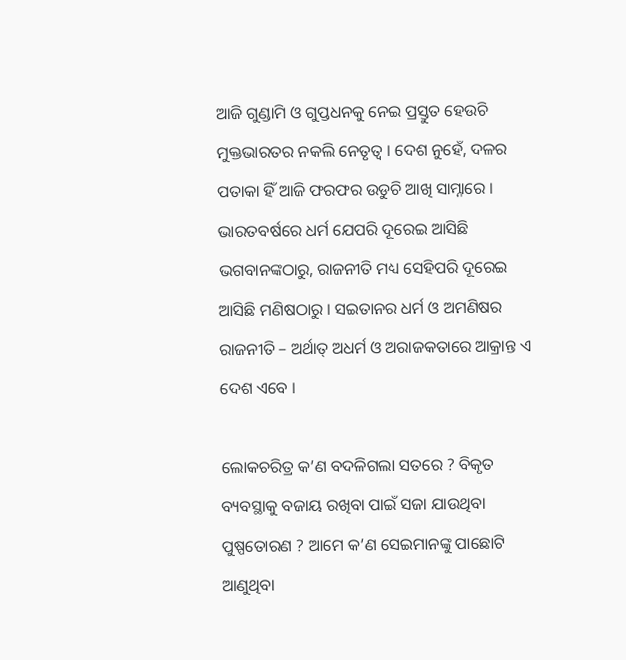ଆଜି ଗୁଣ୍ଡାମି ଓ ଗୁପ୍ତଧନକୁ ନେଇ ପ୍ରସ୍ତୁତ ହେଉଚି ମୁକ୍ତଭାରତର ନକଲି ନେତୃତ୍ୱ । ଦେଶ ନୁହେଁ, ଦଳର ପତାକା ହିଁ ଆଜି ଫରଫର ଉଡୁଚି ଆଖି ସାମ୍ନାରେ । ଭାରତବର୍ଷରେ ଧର୍ମ ଯେପରି ଦୂରେଇ ଆସିଛି ଭଗବାନଙ୍କଠାରୁ, ରାଜନୀତି ମଧ୍ୟ ସେହିପରି ଦୂରେଇ ଆସିଛି ମଣିଷଠାରୁ । ସଇତାନର ଧର୍ମ ଓ ଅମଣିଷର ରାଜନୀତି – ଅର୍ଥାତ୍ ଅଧର୍ମ ଓ ଅରାଜକତାରେ ଆକ୍ରାନ୍ତ ଏ ଦେଶ ଏବେ ।

ଲୋକଚରିତ୍ର କ’ଣ ବଦଳିଗଲା ସତରେ ? ବିକୃତ ବ୍ୟବସ୍ଥାକୁ ବଜାୟ ରଖିବା ପାଇଁ ସଜା ଯାଉଥିବା ପୁଷ୍ପତୋରଣ ? ଆମେ କ’ଣ ସେଇମାନଙ୍କୁ ପାଛୋଟି ଆଣୁଥିବା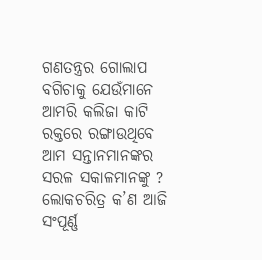ଗଣତନ୍ତ୍ରର ଗୋଲାପ ବଗିଚାକୁ ଯେଉଁମାନେ ଆମରି କଲିଜା କାଟି ରକ୍ତରେ ରଙ୍ଗାଉଥିବେ ଆମ ସନ୍ତାନମାନଙ୍କର ସରଳ ସକାଳମାନଙ୍କୁ ? ଲୋକଚରିତ୍ର କ’ଣ ଆଜି ସଂପୂର୍ଣ୍ଣ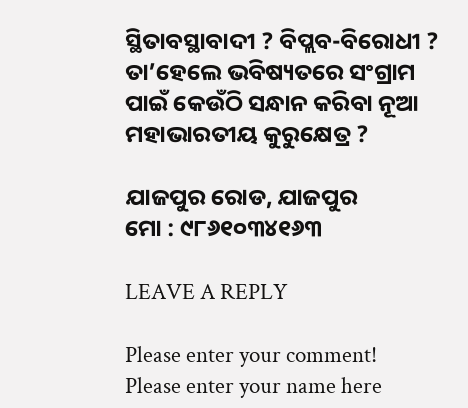ସ୍ଥିତାବସ୍ଥାବାଦୀ ? ବିପ୍ଲବ-ବିରୋଧୀ ? ତା’ହେଲେ ଭବିଷ୍ୟତରେ ସଂଗ୍ରାମ ପାଇଁ କେଉଁଠି ସନ୍ଧାନ କରିବା ନୂଆ ମହାଭାରତୀୟ କୁରୁକ୍ଷେତ୍ର ?

ଯାଜପୁର ରୋଡ, ଯାଜପୁର
ମୋ : ୯୮୬୧୦୩୪୧୬୩

LEAVE A REPLY

Please enter your comment!
Please enter your name here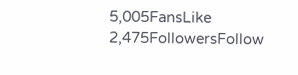5,005FansLike
2,475FollowersFollow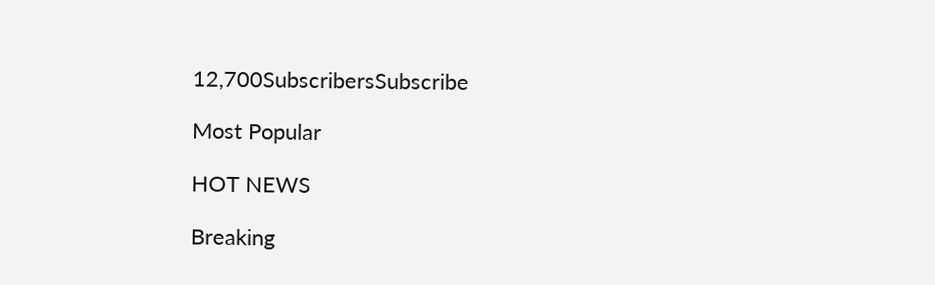12,700SubscribersSubscribe

Most Popular

HOT NEWS

Breaking